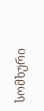სომხური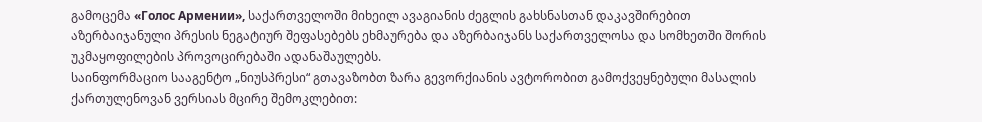გამოცემა «Голос Армении», საქართველოში მიხეილ ავაგიანის ძეგლის გახსნასთან დაკავშირებით
აზერბაიჯანული პრესის ნეგატიურ შეფასებებს ეხმაურება და აზერბაიჯანს საქართველოსა და სომხეთში შორის უკმაყოფილების პროვოცირებაში ადანაშაულებს.
საინფორმაციო სააგენტო „ნიუსპრესი“ გთავაზობთ ზარა გევორქიანის ავტორობით გამოქვეყნებული მასალის ქართულენოვან ვერსიას მცირე შემოკლებით: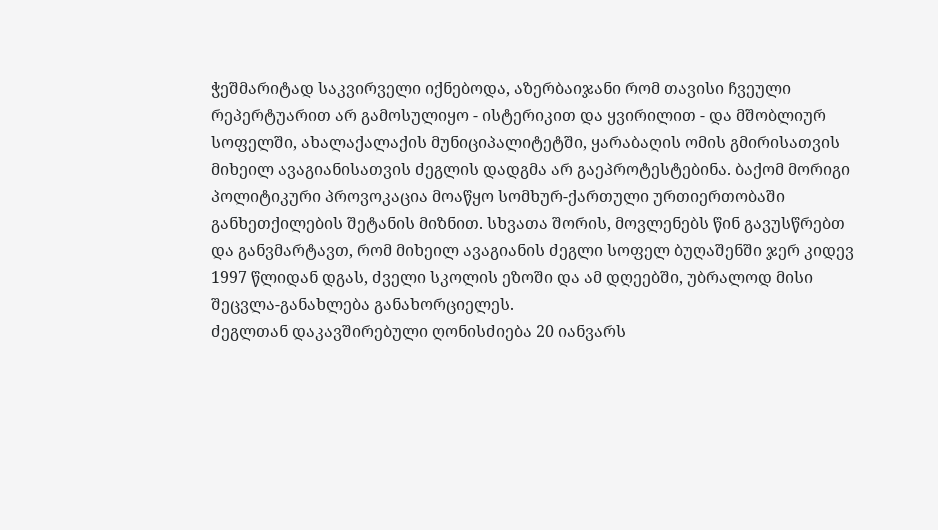ჭეშმარიტად საკვირველი იქნებოდა, აზერბაიჯანი რომ თავისი ჩვეული რეპერტუარით არ გამოსულიყო - ისტერიკით და ყვირილით - და მშობლიურ სოფელში, ახალაქალაქის მუნიციპალიტეტში, ყარაბაღის ომის გმირისათვის მიხეილ ავაგიანისათვის ძეგლის დადგმა არ გაეპროტესტებინა. ბაქომ მორიგი პოლიტიკური პროვოკაცია მოაწყო სომხურ-ქართული ურთიერთობაში განხეთქილების შეტანის მიზნით. სხვათა შორის, მოვლენებს წინ გავუსწრებთ და განვმარტავთ, რომ მიხეილ ავაგიანის ძეგლი სოფელ ბუღაშენში ჯერ კიდევ 1997 წლიდან დგას, ძველი სკოლის ეზოში და ამ დღეებში, უბრალოდ მისი შეცვლა-განახლება განახორციელეს.
ძეგლთან დაკავშირებული ღონისძიება 20 იანვარს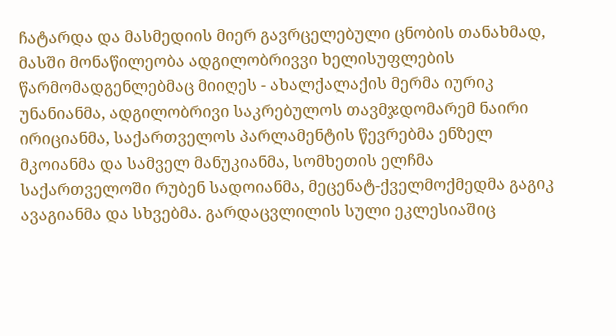ჩატარდა და მასმედიის მიერ გავრცელებული ცნობის თანახმად, მასში მონაწილეობა ადგილობრივვი ხელისუფლების წარმომადგენლებმაც მიიღეს - ახალქალაქის მერმა იურიკ უნანიანმა, ადგილობრივი საკრებულოს თავმჯდომარემ ნაირი ირიციანმა, საქართველოს პარლამენტის წევრებმა ენზელ მკოიანმა და სამველ მანუკიანმა, სომხეთის ელჩმა საქართველოში რუბენ სადოიანმა, მეცენატ-ქველმოქმედმა გაგიკ ავაგიანმა და სხვებმა. გარდაცვლილის სული ეკლესიაშიც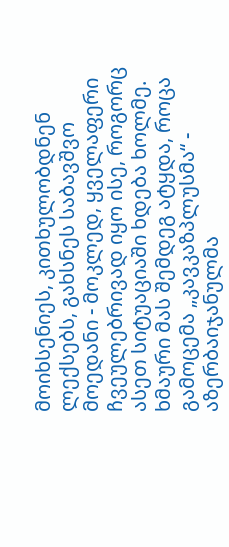მოიხსენიეს, კითხულობდნენ ლექსებს, გახსნეს საბავშვო მოედანი - მოკლედ, ყველაფერი ჩვეულებრივად იყო ისე, როგორც ასეთ სიტუაციაში ხდება ხოლმე.
ხმაური მას შემდეგ ატყდა, როცა გამოცემა „კავკაზპლუსმა“ - აზერბაიჯანულმა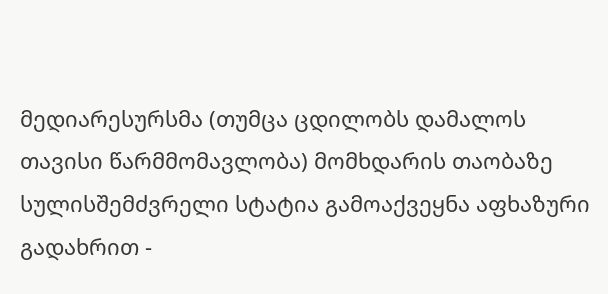მედიარესურსმა (თუმცა ცდილობს დამალოს თავისი წარმმომავლობა) მომხდარის თაობაზე სულისშემძვრელი სტატია გამოაქვეყნა აფხაზური გადახრით -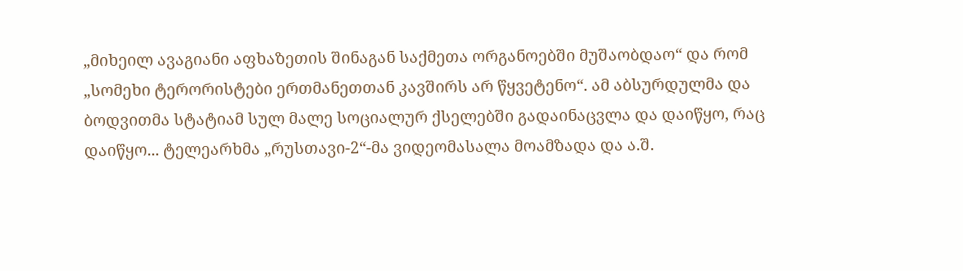„მიხეილ ავაგიანი აფხაზეთის შინაგან საქმეთა ორგანოებში მუშაობდაო“ და რომ „სომეხი ტერორისტები ერთმანეთთან კავშირს არ წყვეტენო“. ამ აბსურდულმა და ბოდვითმა სტატიამ სულ მალე სოციალურ ქსელებში გადაინაცვლა და დაიწყო, რაც დაიწყო... ტელეარხმა „რუსთავი-2“-მა ვიდეომასალა მოამზადა და ა.შ.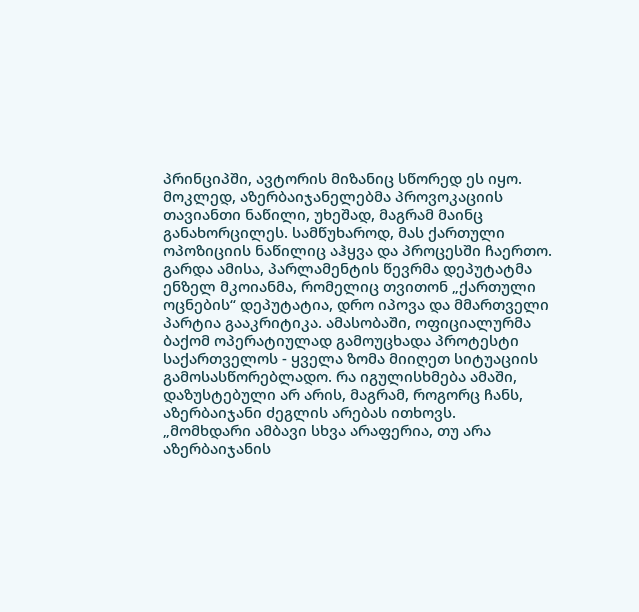პრინციპში, ავტორის მიზანიც სწორედ ეს იყო.
მოკლედ, აზერბაიჯანელებმა პროვოკაციის თავიანთი ნაწილი, უხეშად, მაგრამ მაინც განახორცილეს. სამწუხაროდ, მას ქართული ოპოზიციის ნაწილიც აჰყვა და პროცესში ჩაერთო. გარდა ამისა, პარლამენტის წევრმა დეპუტატმა ენზელ მკოიანმა, რომელიც თვითონ „ქართული ოცნების“ დეპუტატია, დრო იპოვა და მმართველი პარტია გააკრიტიკა. ამასობაში, ოფიციალურმა ბაქომ ოპერატიულად გამოუცხადა პროტესტი საქართველოს - ყველა ზომა მიიღეთ სიტუაციის გამოსასწორებლადო. რა იგულისხმება ამაში, დაზუსტებული არ არის, მაგრამ, როგორც ჩანს, აზერბაიჯანი ძეგლის არებას ითხოვს.
„მომხდარი ამბავი სხვა არაფერია, თუ არა აზერბაიჯანის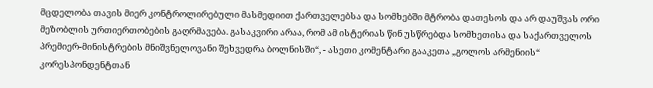მცდელობა თავის მიერ კონტროლირებული მასმედიით ქართველებსა და სომხებში მტრობა დათესოს და არ დაუშვას ორი მეზობლის ურთიერთობების გაღრმავება. გასაკვირი არაა, რომ ამ ისტერიას წინ უსწრებდა სომხეთისა და საქართველოს პრემიერ-მინისტრების მნიშვნელოვანი შეხვედრა ბოლნისში“, - ასეთი კომენტარი გააკეთა „გოლოს არმენიის“ კორესპონდენტთან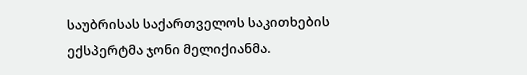საუბრისას საქართველოს საკითხების ექსპერტმა ჯონი მელიქიანმა.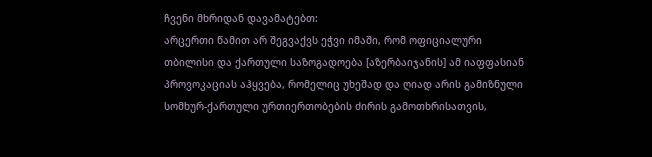ჩვენი მხრიდან დავამატებთ:
არცერთი წამით არ შეგვაქვს ეჭვი იმაში, რომ ოფიციალური თბილისი და ქართული საზოგადოება [აზერბაიჯანის] ამ იაფფასიან პროვოკაციას აჰყვება, რომელიც უხეშად და ღიად არის გამიზნული სომხურ-ქართული ურთიერთობების ძირის გამოთხრისათვის,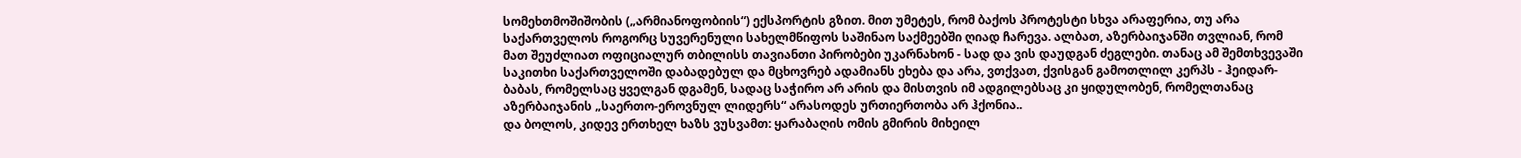სომეხთმოშიშობის („არმიანოფობიის“) ექსპორტის გზით. მით უმეტეს, რომ ბაქოს პროტესტი სხვა არაფერია, თუ არა საქართველოს როგორც სუვერენული სახელმწიფოს საშინაო საქმეებში ღიად ჩარევა. ალბათ, აზერბაიჯანში თვლიან, რომ მათ შეუძლიათ ოფიციალურ თბილისს თავიანთი პირობები უკარნახონ - სად და ვის დაუდგან ძეგლები. თანაც ამ შემთხვევაში საკითხი საქართველოში დაბადებულ და მცხოვრებ ადამიანს ეხება და არა, ვთქვათ, ქვისგან გამოთლილ კერპს - ჰეიდარ-ბაბას, რომელსაც ყველგან დგამენ, სადაც საჭირო არ არის და მისთვის იმ ადგილებსაც კი ყიდულობენ, რომელთანაც აზერბაიჯანის „საერთო-ეროვნულ ლიდერს“ არასოდეს ურთიერთობა არ ჰქონია..
და ბოლოს, კიდევ ერთხელ ხაზს ვუსვამთ: ყარაბაღის ომის გმირის მიხეილ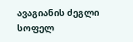ავაგიანის ძეგლი სოფელ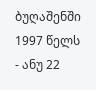ბუღაშენში 1997 წელს - ანუ 22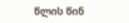წლის წინ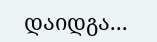დაიდგა...